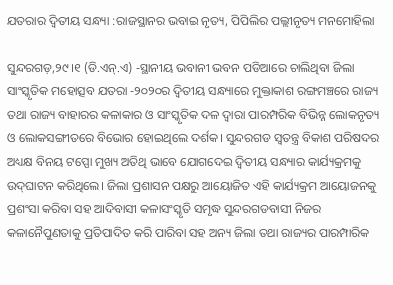ଯତରାର ଦ୍ୱିତୀୟ ସନ୍ଧ୍ୟା :ରାଜସ୍ଥାନର ଭବାଇ ନୃତ୍ୟ, ପିପିଲିର ପଲ୍ଲୀନୃତ୍ୟ ମନମୋହିଲା

ସୁନ୍ଦରଗଡ଼,୨୯।୧ (ଡି.ଏନ୍‌.ଏ) -ସ୍ଥାନୀୟ ଭବାନୀ ଭବନ ପଡିଆରେ ଚାଲିଥିବା ଜିଲା ସାଂସ୍କୃତିକ ମହୋତ୍ସବ ଯତରା -୨୦୨୦ର ଦ୍ୱିତୀୟ ସନ୍ଧ୍ୟାରେ ମୁକ୍ତାକାଶ ରଙ୍ଗମଞ୍ଚରେ ରାଜ୍ୟ ତଥା ରାଜ୍ୟ ବାହାରର କଳାକାର ଓ ସାଂସ୍କୃତିକ ଦଳ ଦ୍ୱାରା ପାରମ୍ପରିକ ବିଭିନ୍ନ ଲୋକନୃତ୍ୟ ଓ ଲୋକସଙ୍ଗୀତରେ ବିଭୋର ହୋଇଥିଲେ ଦର୍ଶକ। ସୁନ୍ଦରଗଡ ସ୍ବତନ୍ତ୍ର ବିକାଶ ପରିଷଦର ଅଧ୍ୟକ୍ଷ ବିନୟ ଟପ୍ପୋ ମୁଖ୍ୟ ଅତିଥି ଭାବେ ଯୋଗଦେଇ ଦ୍ୱିତୀୟ ସନ୍ଧ୍ୟାର କାର୍ଯ୍ୟକ୍ରମକୁ ଉଦ୍‌ଘାଟନ କରିଥିଲେ। ଜିଲା ପ୍ରଶାସନ ପକ୍ଷରୁ ଆୟୋଜିତ ଏହି କାର୍ଯ୍ୟକ୍ରମ ଆୟୋଜନକୁ ପ୍ରଶଂସା କରିବା ସହ ଆଦିବାସୀ କଳାସଂସ୍କୃତି ସମୃଦ୍ଧ ସୁନ୍ଦରଗଡବାସୀ ନିଜର କଳାନୈପୁଣତାକୁ ପ୍ରତିପାଦିତ କରି ପାରିବା ସହ ଅନ୍ୟ ଜିଲା ତଥା ରାଜ୍ୟର ପାରମ୍ପାରିକ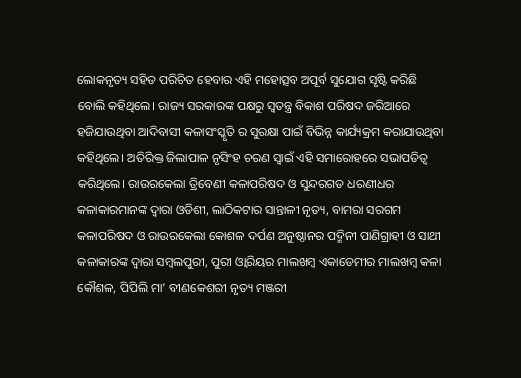ଲୋକନୃତ୍ୟ ସହିତ ପରିଚିତ ହେବାର ଏହି ମହୋତ୍ସବ ଅପୂର୍ବ ସୁଯୋଗ ସୃଷ୍ଟି କରିଛି ବୋଲି କହିଥିଲେ। ରାଜ୍ୟ ସରକାରଙ୍କ ପକ୍ଷରୁ ସ୍ବତନ୍ତ୍ର ବିକାଶ ପରିଷଦ ଜରିଆରେ ହଜିଯାଉଥିବା ଆଦିବାସୀ କଳାସଂସ୍କୃତି ର ସୁରକ୍ଷା ପାଇଁ ବିଭିନ୍ନ କାର୍ଯ୍ୟକ୍ରମ କରାଯାଉଥିବା କହିଥିଲେ। ଅତିରିକ୍ତ ଜିଲାପାଳ ନୃସିଂହ ଚରଣ ସ୍ବାଇଁ ଏହି ସମାରୋହରେ ସଭାପତିତ୍ୱ କରିଥିଲେ। ରାଉରକେଲା ତ୍ରିବେଣୀ କଳାପରିଷଦ ଓ ସୁନ୍ଦରଗଡ ଧରଣୀଧର କଳାକାରମାନଙ୍କ ଦ୍ୱାରା ଓଡିଶୀ, ଲାଠିକଟାର ସାନ୍ତାଳୀ ନୃତ୍ୟ, ବାମରା ସରଗମ କଳାପରିଷଦ ଓ ରାଉରକେଲା କୋଶଳ ଦର୍ପଣ ଅନୁଷ୍ଠାନର ପଦ୍ମିନୀ ପାଣିଗ୍ରାହୀ ଓ ସାଥୀ କଳାକାରଙ୍କ ଦ୍ୱାରା ସମ୍ବଲପୁରୀ, ପୁରୀ ଓ୍ବାରିୟର ମାଲଖମ୍ବ ଏକାଡେମୀର ମାଲଖମ୍ବ କଳା କୌଶଳ, ପିପିଲି ମା’ ବୀଣକେଶରୀ ନୃତ୍ୟ ମଞ୍ଜରୀ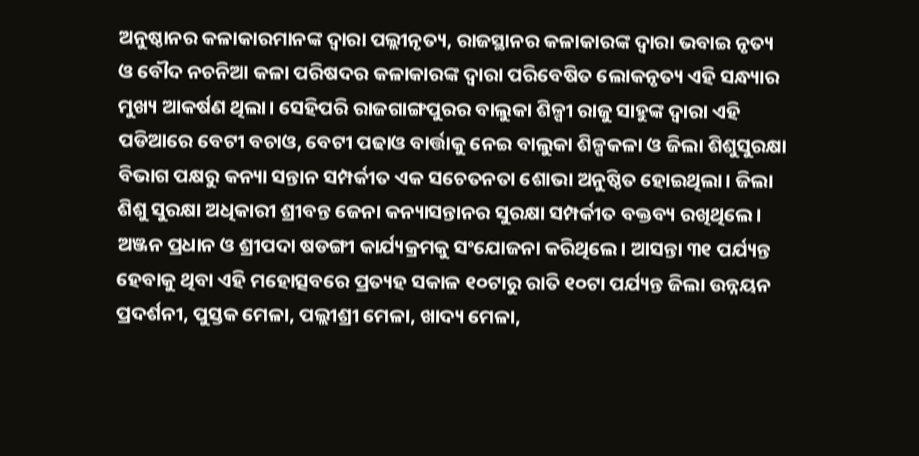ଅନୁଷ୍ଠାନର କଳାକାରମାନଙ୍କ ଦ୍ୱାରା ପଲ୍ଲୀନୃତ୍ୟ, ରାଜସ୍ଥାନର କଳାକାରଙ୍କ ଦ୍ୱାରା ଭବାଇ ନୃତ୍ୟ ଓ ବୌଦ ନଚନିଆ କଳା ପରିଷଦର କଳାକାରଙ୍କ ଦ୍ୱାରା ପରିବେଷିତ ଲୋକନୃତ୍ୟ ଏହି ସନ୍ଧ୍ୟାର ମୁଖ୍ୟ ଆକର୍ଷଣ ଥିଲା। ସେହିପରି ରାଜଗାଙ୍ଗପୁରର ବାଲୁକା ଶିଳ୍ପୀ ରାଜୁ ସାହୁଙ୍କ ଦ୍ୱାରା ଏହି ପଡିଆରେ ବେଟୀ ବଚାଓ, ବେଟୀ ପଢାଓ ବାର୍ତ୍ତାକୁ ନେଇ ବାଲୁକା ଶିଳ୍ପକଳା ଓ ଜିଲା ଶିଶୁସୁରକ୍ଷା ବିଭାଗ ପକ୍ଷରୁ କନ୍ୟା ସନ୍ତାନ ସମ୍ପର୍କୀତ ଏକ ସଚେତନତା ଶୋଭା ଅନୁଷ୍ଠିତ ହୋଇଥିଲା। ଜିଲା ଶିଶୁ ସୁରକ୍ଷା ଅଧିକାରୀ ଶ୍ରୀବନ୍ତ ଜେନା କନ୍ୟାସନ୍ତାନର ସୁରକ୍ଷା ସମ୍ପର୍କୀତ ବକ୍ତବ୍ୟ ରଖିଥିଲେ। ଅଞ୍ଜନ ପ୍ରଧାନ ଓ ଶ୍ରୀପଦା ଷଡଙ୍ଗୀ କାର୍ଯ୍ୟକ୍ରମକୁ ସଂଯୋଜନା କରିଥିଲେ। ଆସନ୍ତା ୩୧ ପର୍ଯ୍ୟନ୍ତ ହେବାକୁ ଥିବା ଏହି ମହୋତ୍ସବରେ ପ୍ରତ୍ୟହ ସକାଳ ୧୦ଟାରୁ ରାତି ୧୦ଟା ପର୍ଯ୍ୟନ୍ତ ଜିଲା ଉନ୍ନୟନ ପ୍ରଦର୍ଶନୀ, ପୁସ୍ତକ ମେଳା, ପଲ୍ଲୀଶ୍ରୀ ମେଳା, ଖାଦ୍ୟ ମେଳା,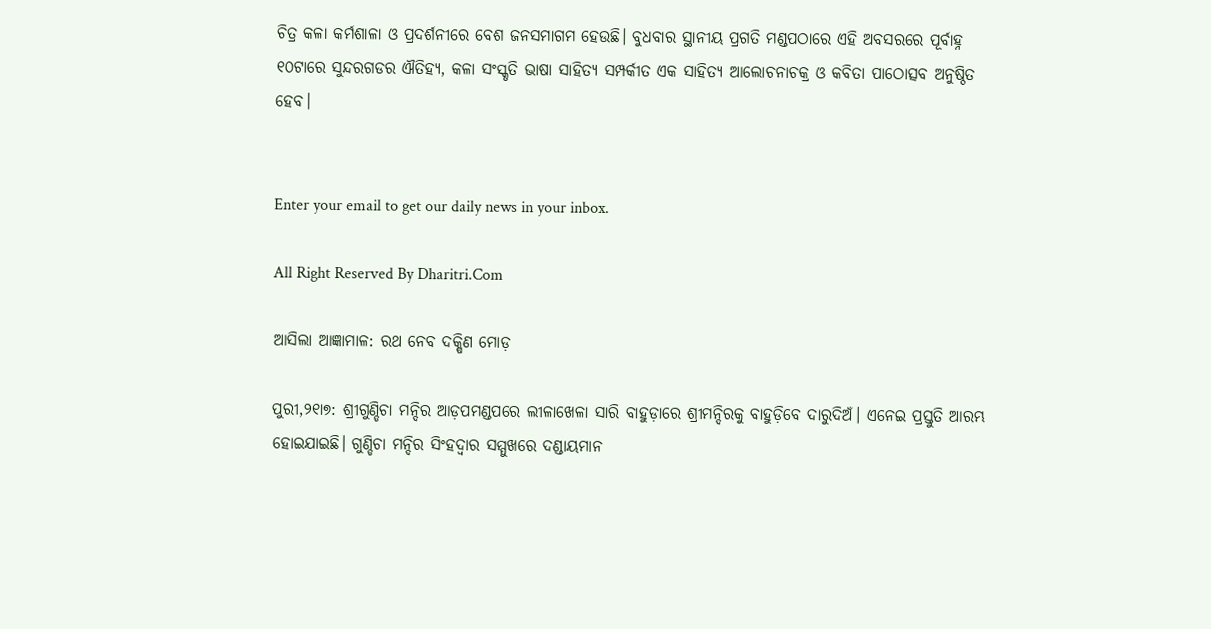ଚିତ୍ର କଳା କର୍ମଶାଳା ଓ ପ୍ରଦର୍ଶନୀରେ ବେଶ ଜନସମାଗମ ହେଉଛି। ବୁଧବାର ସ୍ଥାନୀୟ ପ୍ରଗତି ମଣ୍ଡପଠାରେ ଏହି ଅବସରରେ ପୂର୍ବାହ୍ନ ୧୦ଟାରେ ସୁନ୍ଦରଗଡର ଐତିହ୍ୟ, କଳା ସଂସ୍କୃତି ଭାଷା ସାହିତ୍ୟ ସମ୍ପର୍କୀତ ଏକ ସାହିତ୍ୟ ଆଲୋଚନାଚକ୍ର ଓ କବିତା ପାଠୋତ୍ସବ ଅନୁଷ୍ଠିତ ହେବ।


Enter your email to get our daily news in your inbox.

All Right Reserved By Dharitri.Com

ଆସିଲା ଆଜ୍ଞାମାଳ: ରଥ ନେବ ଦକ୍ଷିଣ ମୋଡ଼

ପୁରୀ,୨୧ା୭: ଶ୍ରୀଗୁଣ୍ଡିଚା ମନ୍ଦିର ଆଡ଼ପମଣ୍ଡପରେ ଲୀଳାଖେଳା ସାରି ବାହୁଡ଼ାରେ ଶ୍ରୀମନ୍ଦିରକୁ ବାହୁଡ଼ିବେ ଦାରୁଦିଅଁ। ଏନେଇ ପ୍ରସ୍ତୁତି ଆରମ୍ଭ ହୋଇଯାଇଛି। ଗୁଣ୍ଡିଚା ମନ୍ଦିର ସିଂହଦ୍ୱାର ସମ୍ମୁଖରେ ଦଣ୍ଡାୟମାନ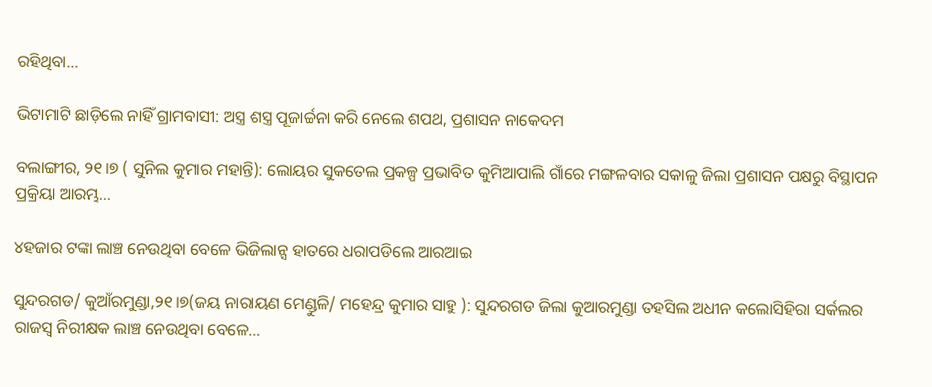ରହିଥିବା…

ଭିଟାମାଟି ଛାଡ଼ିଲେ ନାହିଁ ଗ୍ରାମବାସୀ: ଅସ୍ତ୍ର ଶସ୍ତ୍ର ପୂଜାର୍ଚ୍ଚନା କରି ନେଲେ ଶପଥ, ପ୍ରଶାସନ ନାକେଦମ

ବଲାଙ୍ଗୀର, ୨୧।୭ ( ସୁନିଲ କୁମାର ମହାନ୍ତି): ଲୋୟର ସୁକତେଲ ପ୍ରକଳ୍ପ ପ୍ରଭାବିତ କୁମିଆପାଲି ଗାଁରେ ମଙ୍ଗଳବାର ସକାଳୁ ଜିଲା ପ୍ରଶାସନ ପକ୍ଷରୁ ବିସ୍ଥାପନ ପ୍ରକ୍ରିୟା ଆରମ୍ଭ…

୪ହଜାର ଟଙ୍କା ଲାଞ୍ଚ ନେଉଥିବା ବେଳେ ଭିଜିଲାନ୍ସ ହାତରେ ଧରାପଡିଲେ ଆରଆଇ

ସୁନ୍ଦରଗଡ/ କୁଆଁରମୁଣ୍ଡା,୨୧।୭(ଜୟ ନାରାୟଣ ମେଣ୍ଡୁଳି/ ମହେନ୍ଦ୍ର କୁମାର ସାହୁ ): ସୁନ୍ଦରଗଡ ଜିଲା କୁଆରମୁଣ୍ଡା ତହସିଲ ଅଧୀନ କଲୋସିହିରା ସର୍କଲର ରାଜସ୍ୱ ନିରୀକ୍ଷକ ଲାଞ୍ଚ ନେଉଥିବା ବେଳେ…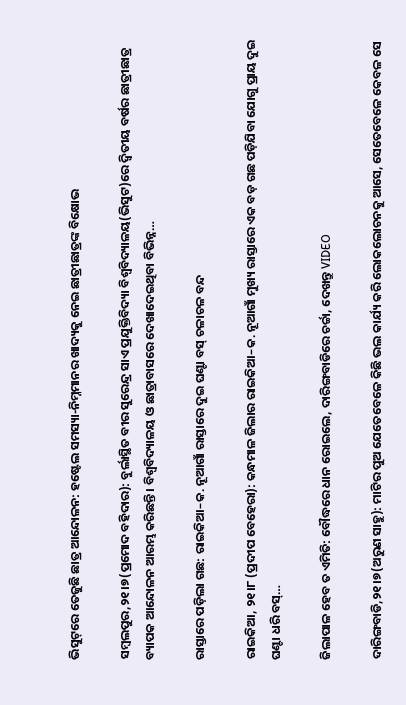ଭିସୁଟ୍‌ରେ ତେଜୁଛି ଛାତ୍ର ଆନ୍ଦୋଳନ: ହଷ୍ଟେଲ ସମସ୍ୟା-ନିମ୍ନମାନର ଖାଦ୍ୟକୁ ନେଇ ଛାତ୍ରୀଛାତ୍ରଙ୍କ ବିକ୍ଷୋଭ

ସମ୍ବଲପୁର,୨୧।୭(ପ୍ରମୋଦ ବହିଦାର): ବୁର୍ଲାସ୍ଥିତ ବୀର ସୁରେନ୍ଦ୍ର ସାଏ ପ୍ରଯୁକ୍ତିବିଦ୍ୟା ବିଶ୍ୱବିଦ୍ୟାଳୟ(ଭିସୁଟ)ରେ ଦ୍ୱିତୀୟ ବର୍ଷର ଛାତ୍ରୀଛାତ୍ର ବ୍ୟାପକ ଆନ୍ଦୋଳନ ଆରମ୍ଭ କରିଛନ୍ତି। ବିଶ୍ୱବିଦ୍ୟାଳୟ ଓ ଛାତ୍ରାବାସରେ ଦେଖାଦେଇଥିବା ବିଭିନ୍ନ…

ରାସ୍ତାରେ ପଡ଼ିଲା ଗଛ: ରାଇକିଆ–କ. ନୂଆଗାଁ ରାସ୍ତାରେ ଦୁଇ ଘଣ୍ଟା ବସ୍ ଚଳାଚଳ ବନ୍ଦ

ରାଇକିଆ, ୨୧।୮ (ପ୍ରଦୀପ ବେହେରା): କନ୍ଧମାଳ ଜିଲାର ରାଇକିଆ–କ. ନୂଆଗାଁ ମୁଖ୍ୟ ରାସ୍ତାରେ ଏକ ବଡ଼ ଗଛ ପଡ଼ିଯିବା ଯୋଗୁ ପ୍ରାୟ ଦୁଇ ଘଣ୍ଟା ଧରି ବସ୍…

ଜିଲାପାଳ ହେବ ତ ଏମିତି: ବୌଦ୍ଧରେ ଧାନ ରୋଇଲେ, ଦାରିଙ୍ଗବାଡିରେ ଚର୍ଚ୍ଚା, ଦେଖନ୍ତୁ VIDEO

ଦାରିଙ୍ଗବାଡି,୨୧।୭(ଅରୁଣ ସାହୁ): ମାଟିର ପୁଅ ଯେତେବେଳେ କିଛି ଭଲ କାର୍ଯ୍ୟ କରି ଲୋକଲୋଚନକୁ ଆସେ, ସେତେବେଳେ କେବଳ ସେ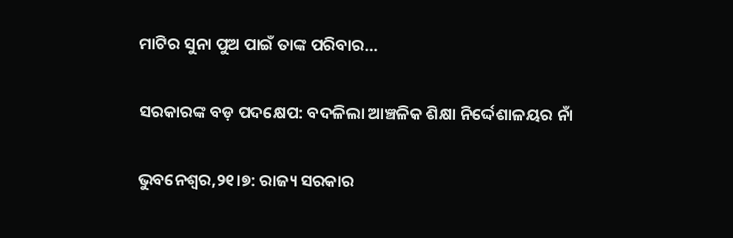ମାଟିର ସୁନା ପୁଅ ପାଇଁ ତାଙ୍କ ପରିବାର…

ସରକାରଙ୍କ ବଡ଼ ପଦକ୍ଷେପ: ବଦଳିଲା ଆଞ୍ଚଳିକ ଶିକ୍ଷା ନିର୍ଦ୍ଦେଶାଳୟର ନାଁ

ଭୁବନେଶ୍ୱର,୨୧।୭: ରାଜ୍ୟ ସରକାର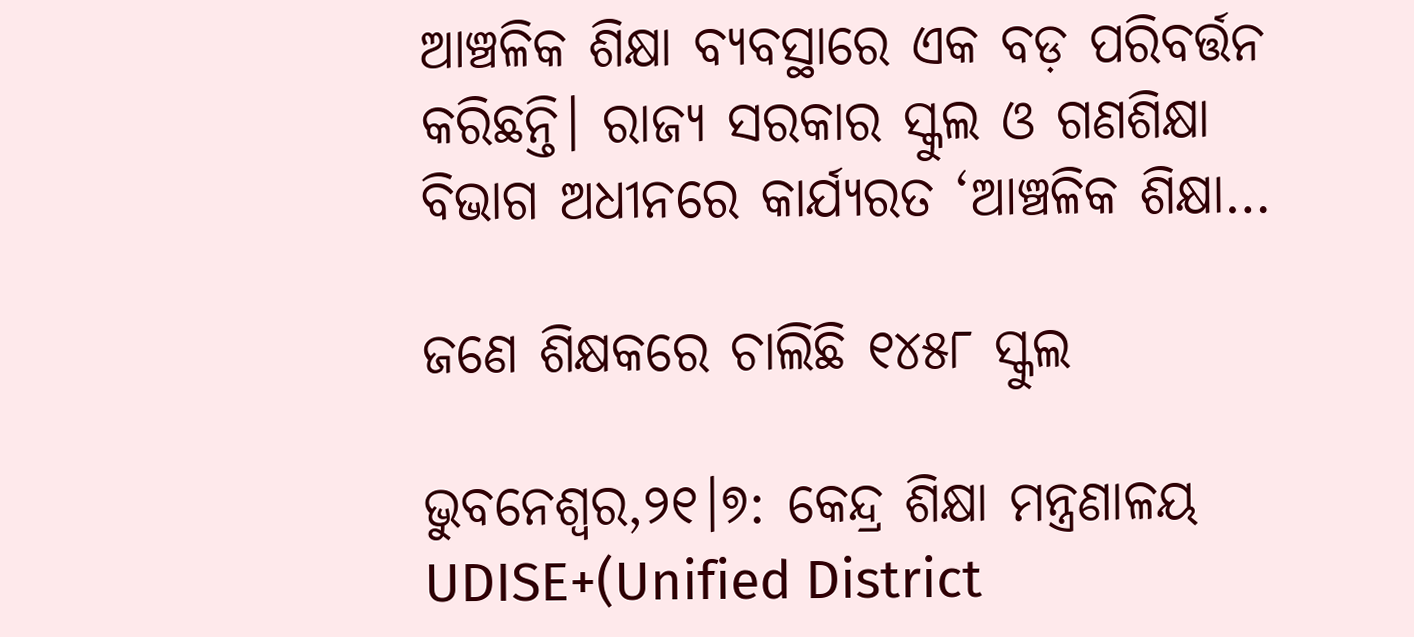ଆଞ୍ଚଳିକ ଶିକ୍ଷା ବ୍ୟବସ୍ଥାରେ ଏକ ବଡ଼ ପରିବର୍ତ୍ତନ କରିଛନ୍ତି। ରାଜ୍ୟ ସରକାର ସ୍କୁଲ ଓ ଗଣଶିକ୍ଷା ବିଭାଗ ଅଧୀନରେ କାର୍ଯ୍ୟରତ ‘ଆଞ୍ଚଳିକ ଶିକ୍ଷା…

ଜଣେ ଶିକ୍ଷକରେ ଚାଲିଛି ୧୪୫୮ ସ୍କୁଲ

ଭୁବନେଶ୍ୱର,୨୧।୭: କେନ୍ଦ୍ର ଶିକ୍ଷା ମନ୍ତ୍ରଣାଳୟ UDISE+(Unified District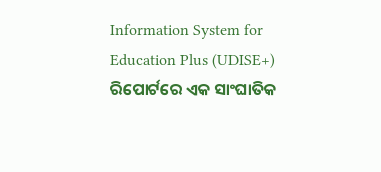Information System for Education Plus (UDISE+) ରିପୋର୍ଟରେ ଏକ ସାଂଘାତିକ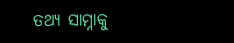ତଥ୍ୟ ସାମ୍ନାକୁ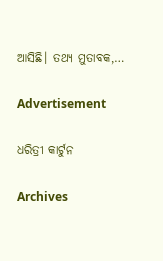ଆସିଛି। ତଥ୍ୟ ମୁତାବକ,…

Advertisement

ଧରିତ୍ରୀ କାର୍ଟୁନ

Archives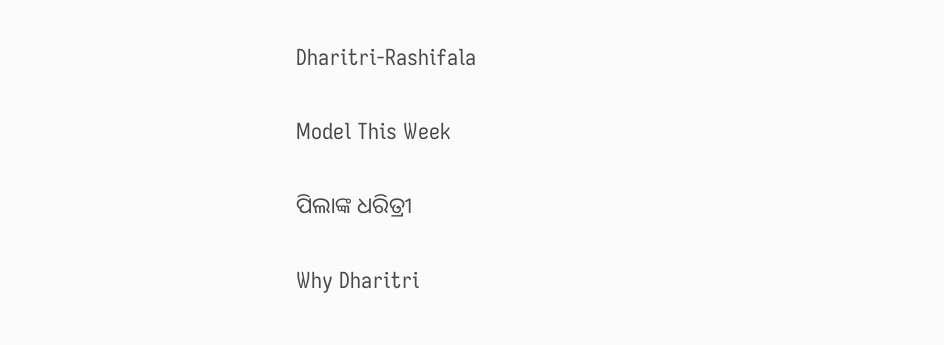Dharitri-Rashifala

Model This Week

ପିଲାଙ୍କ ଧରିତ୍ରୀ

Why Dharitri